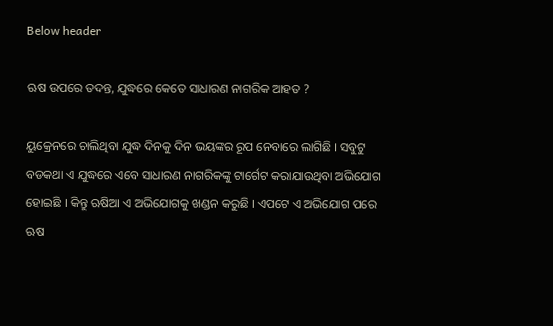Below header

ଋଷ ଉପରେ ତଦନ୍ତ, ଯୁଦ୍ଧରେ କେତେ ସାଧାରଣ ନାଗରିକ ଆହତ ?

ୟୁକ୍ରେନରେ ଚାଲିଥିବା ଯୁଦ୍ଧ ଦିନକୁ ଦିନ ଭୟଙ୍କର ରୂପ ନେବାରେ ଲାଗିଛି । ସବୁଟୁ ବଡକଥା ଏ ଯୁଦ୍ଧରେ ଏବେ ସାଧାରଣ ନାଗରିକଙ୍କୁ ଟାର୍ଗେଟ କରାଯାଉଥିବା ଅଭିଯୋଗ ହୋଇଛି । କିନ୍ତୁ ଋଷିଆ ଏ ଅଭିଯୋଗକୁ ଖଣ୍ଡନ କରୁଛି । ଏପଟେ ଏ ଅଭିଯୋଗ ପରେ ଋଷ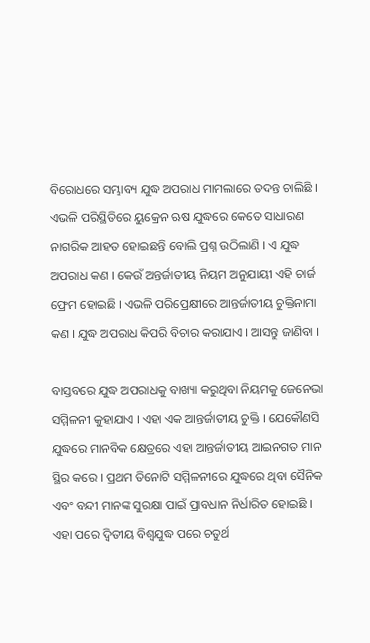ବିରୋଧରେ ସମ୍ଭାବ୍ୟ ଯୁଦ୍ଧ ଅପରାଧ ମାମଲାରେ ତଦନ୍ତ ଚାଲିଛି । ଏଭଳି ପରିସ୍ଥିତିରେ ୟୁକ୍ରେନ ଋଷ ଯୁଦ୍ଧରେ କେତେ ସାଧାରଣ ନାଗରିକ ଆହତ ହୋଇଛନ୍ତି ବୋଲି ପ୍ରଶ୍ନ ଉଠିଲାଣି । ଏ ଯୁଦ୍ଧ ଅପରାଧ କଣ । କେଉଁ ଅନ୍ତର୍ଜାତୀୟ ନିୟମ ଅନୁଯାୟୀ ଏହି ଚାର୍ଜ ଫ୍ରେମ ହୋଇଛି । ଏଭଳି ପରିପ୍ରେକ୍ଷୀରେ ଆନ୍ତର୍ଜାତୀୟ ଚୁକ୍ତିନାମା କଣ । ଯୁଦ୍ଧ ଅପରାଧ କିପରି ବିଚାର କରାଯାଏ । ଆସନ୍ତୁ ଜାଣିବା ।

ବାସ୍ତବରେ ଯୁଦ୍ଧ ଅପରାଧକୁ ବାଖ୍ୟା କରୁଥିବା ନିୟମକୁ ଜେନେଭା ସମ୍ମିଳନୀ କୁହାଯାଏ । ଏହା ଏକ ଆନ୍ତର୍ଜାତୀୟ ଚୁକ୍ତି । ଯେକୌଣସି ଯୁଦ୍ଧରେ ମାନବିକ କ୍ଷେତ୍ରରେ ଏହା ଆନ୍ତର୍ଜାତୀୟ ଆଇନଗତ ମାନ ସ୍ଥିର କରେ । ପ୍ରଥମ ତିନୋଟି ସମ୍ମିଳନୀରେ ଯୁଦ୍ଧରେ ଥିବା ସୈନିକ ଏବଂ ବନ୍ଦୀ ମାନଙ୍କ ସୁରକ୍ଷା ପାଇଁ ପ୍ରାବଧାନ ନିର୍ଧାରିତ ହୋଇଛି । ଏହା ପରେ ଦ୍ୱିତୀୟ ବିଶ୍ୱଯୁଦ୍ଧ ପରେ ଚତୁର୍ଥ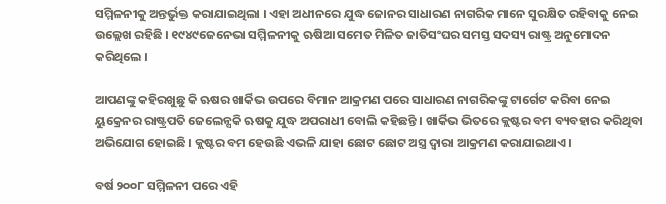ସମ୍ମିଳନୀକୁ ଅନ୍ତର୍ଭୁକ୍ତ କରାଯାଇଥିଲା । ଏହା ଅଧୀନରେ ଯୁଦ୍ଧ ଜୋନର ସାଧାରଣ ନାଗରିକ ମାନେ ସୁରକ୍ଷିତ ରହିବାକୁ ନେଇ ଉଲ୍ଲେଖ ରହିଛି । ୧୯୪୯ଜେନେଭା ସମ୍ମିଳନୀକୁ ଋଷିଆ ସମେତ ମିଳିତ ଜାତିସଂଘର ସମସ୍ତ ସଦସ୍ୟ ରାଷ୍ଟ୍ର ଅନୁମୋଦନ କରିଥିଲେ ।

ଆପଣଙ୍କୁ କହିରଖୁଛୁ କି ଋଷର ଖାର୍କିଭ ଉପରେ ବିମାନ ଆକ୍ରମଣ ପରେ ସାଧାରଣ ନାଗରିକଙ୍କୁ ଟାର୍ଗେଟ କରିବା ନେଇ ୟୁକ୍ରେନର ରାଷ୍ଟ୍ରପତି ଜେଲେନ୍ସକି ଋଷକୁ ଯୁଦ୍ଧ ଅପରାଧୀ ବୋଲି କହିଛନ୍ତି । ଖାର୍କିଭ ଭିତରେ କ୍ଲଷ୍ଟର ବମ ବ୍ୟବହାର କରିଥିବା ଅଭିଯୋଗ ହୋଇଛି । କ୍ଲଷ୍ଟର ବମ ହେଉଛି ଏଭଳି ଯାହା ଛୋଟ ଛୋଟ ଅସ୍ତ୍ର ଦ୍ୱାରା ଆକ୍ରମଣ କରାଯାଇଥାଏ ।

ବର୍ଷ ୨୦୦୮ ସମ୍ମିଳନୀ ପରେ ଏହି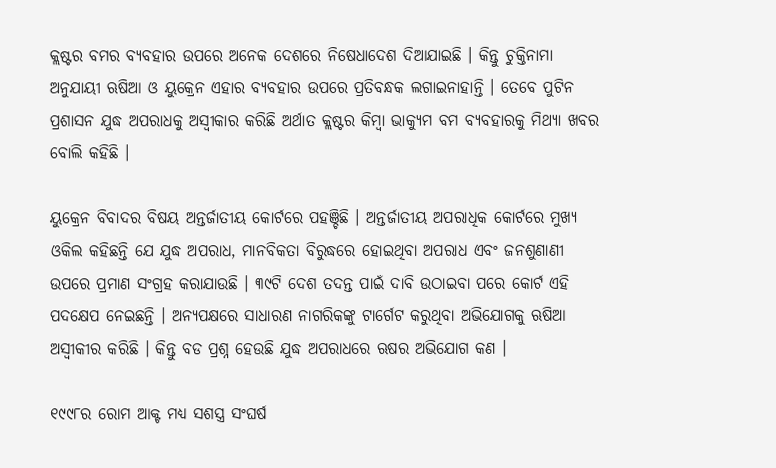କ୍ଲଷ୍ଟର ବମର ବ୍ୟବହାର ଉପରେ ଅନେକ ଦେଶରେ ନିଷେଧାଦେଶ ଦିଆଯାଇଛି । କିନ୍ତୁ ଚୁକ୍ତିନାମା ଅନୁଯାୟୀ ଋଷିଆ ଓ ୟୁକ୍ରେନ ଏହାର ବ୍ୟବହାର ଉପରେ ପ୍ରତିବନ୍ଧକ ଲଗାଇନାହାନ୍ତି । ତେବେ ପୁଟିନ ପ୍ରଶାସନ ଯୁଦ୍ଧ ଅପରାଧକୁ ଅସ୍ୱୀକାର କରିଛି ଅର୍ଥାତ କ୍ଲଷ୍ଟର କିମ୍ବା ଭାକ୍ୟୁମ ବମ ବ୍ୟବହାରକୁ ମିଥ୍ୟା ଖବର ବୋଲି କହିଛି ।

ୟୁକ୍ରେନ ବିବାଦର ବିଷୟ ଅନ୍ତର୍ଜାତୀୟ କୋର୍ଟରେ ପହଞ୍ଚିଛି । ଅନ୍ତର୍ଜାତୀୟ ଅପରାଧିକ କୋର୍ଟରେ ମୁଖ୍ୟ ଓକିଲ କହିଛନ୍ତି ଯେ ଯୁଦ୍ଧ ଅପରାଧ, ମାନବିକତା ବିରୁଦ୍ଧରେ ହୋଇଥିବା ଅପରାଧ ଏବଂ ଜନଶୁଣାଣୀ ଉପରେ ପ୍ରମାଣ ସଂଗ୍ରହ କରାଯାଉଛି । ୩୯ଟି ଦେଶ ତଦନ୍ତ ପାଇଁ ଦାବି ଉଠାଇବା ପରେ କୋର୍ଟ ଏହି ପଦକ୍ଷେପ ନେଇଛନ୍ତି । ଅନ୍ୟପକ୍ଷରେ ସାଧାରଣ ନାଗରିକଙ୍କୁ ଟାର୍ଗେଟ କରୁଥିବା ଅଭିଯୋଗକୁ ଋଷିଆ ଅସ୍ୱୀକୀର କରିଛି । କିନ୍ତୁ ବଡ ପ୍ରଶ୍ନ ହେଉଛି ଯୁଦ୍ଧ ଅପରାଧରେ ଋଷର ଅଭିଯୋଗ କଣ ।

୧୯୯୮ର ରୋମ ଆକ୍ଟ ମଧ୍ୟ ସଶସ୍ତ୍ର ସଂଘର୍ଷ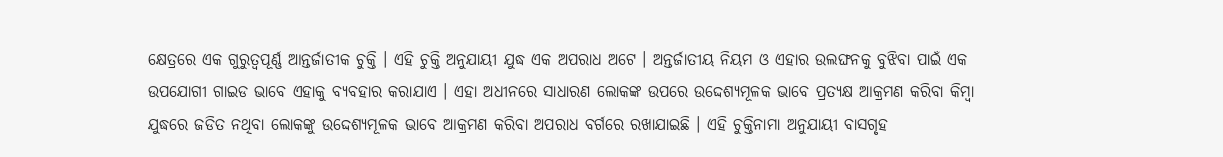କ୍ଷେତ୍ରରେ ଏକ ଗୁରୁତ୍ୱପୂର୍ଣ୍ଣ ଆନ୍ତର୍ଜାତୀକ ଚୁକ୍ତି । ଏହି ଚୁକ୍ତି ଅନୁଯାୟୀ ଯୁଦ୍ଧ ଏକ ଅପରାଧ ଅଟେ । ଅନ୍ତର୍ଜାତୀୟ ନିୟମ ଓ ଏହାର ଉଲଙ୍ଘନକୁ ବୁଝିବା ପାଇଁ ଏକ ଉପଯୋଗୀ ଗାଇଡ ଭାବେ ଏହାକୁ ବ୍ୟବହାର କରାଯାଏ । ଏହା ଅଧୀନରେ ସାଧାରଣ ଲୋକଙ୍କ ଉପରେ ଉଦ୍ଦେଶ୍ୟମୂଳକ ଭାବେ ପ୍ରତ୍ୟକ୍ଷ ଆକ୍ରମଣ କରିବା କିମ୍ବା ଯୁଦ୍ଧରେ ଜଡିତ ନଥିବା ଲୋକଙ୍କୁ ଉଦ୍ଦେଶ୍ୟମୂଳକ ଭାବେ ଆକ୍ରମଣ କରିବା ଅପରାଧ ବର୍ଗରେ ରଖାଯାଇଛି । ଏହି ଚୁକ୍ତିନାମା ଅନୁଯାୟୀ ବାସଗୃହ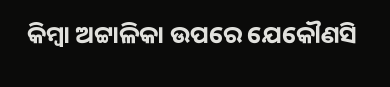କିମ୍ବା ଅଟ୍ଟାଳିକା ଉପରେ ଯେକୌଣସି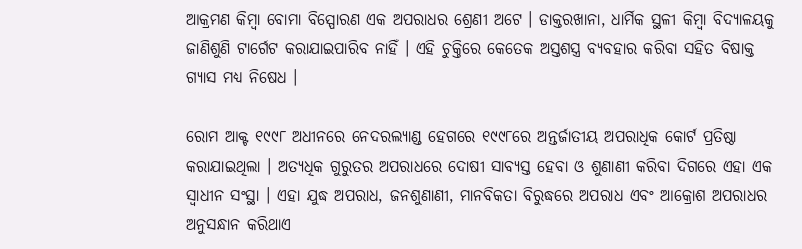ଆକ୍ରମଣ କିମ୍ବା ବୋମା ବିସ୍ପୋରଣ ଏକ ଅପରାଧର ଶ୍ରେଣୀ ଅଟେ । ଡାକ୍ତରଖାନା, ଧାର୍ମିକ ସ୍ଥଳୀ କିମ୍ବା ବିଦ୍ୟାଳୟକୁ ଜାଣିଶୁଣି ଟାର୍ଗେଟ କରାଯାଇପାରିବ ନାହିଁ । ଏହି ଚୁକ୍ତିରେ କେତେକ ଅସ୍ତଶସ୍ତ୍ର ବ୍ୟବହାର କରିବା ସହିତ ବିଷାକ୍ତ ଗ୍ୟାସ ମଧ୍ୟ ନିଷେଧ ।

ରୋମ ଆକ୍ଟ ୧୯୯୮ ଅଧୀନରେ ନେଦରଲ୍ୟାଣ୍ଡ ହେଗରେ ୧୯୯୮ରେ ଅନ୍ତର୍ଜାତୀୟ ଅପରାଧିକ କୋର୍ଟ ପ୍ରତିଷ୍ଠା କରାଯାଇଥିଲା । ଅତ୍ୟଧିକ ଗୁରୁତର ଅପରାଧରେ ଦୋଷୀ ସାବ୍ୟସ୍ତ ହେବା ଓ ଶୁଣାଣୀ କରିବା ଦିଗରେ ଏହା ଏକ ସ୍ୱାଧୀନ ସଂସ୍ଥା । ଏହା ଯୁଦ୍ଧ ଅପରାଧ, ଜନଶୁଣାଣୀ, ମାନବିକତା ବିରୁଦ୍ଧରେ ଅପରାଧ ଏବଂ ଆକ୍ରୋଶ ଅପରାଧର ଅନୁସନ୍ଧାନ କରିଥାଏ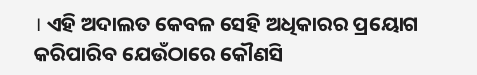। ଏହି ଅଦାଲତ କେବଳ ସେହି ଅଧିକାରର ପ୍ରୟୋଗ କରିପାରିବ ଯେଉଁଠାରେ କୌଣସି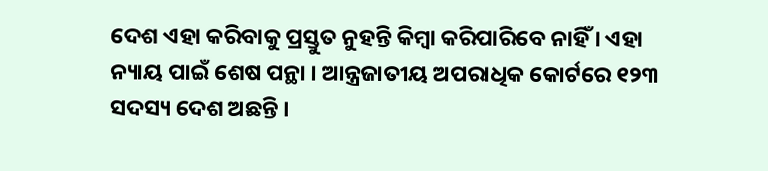ଦେଶ ଏହା କରିବାକୁ ପ୍ରସ୍ତୁତ ନୁହନ୍ତି କିମ୍ବା କରିପାରିବେ ନାହିଁ । ଏହା ନ୍ୟାୟ ପାଇଁ ଶେଷ ପନ୍ଥା । ଆନ୍ତ୍ରଜାତୀୟ ଅପରାଧିକ କୋର୍ଟରେ ୧୨୩ ସଦସ୍ୟ ଦେଶ ଅଛନ୍ତି ।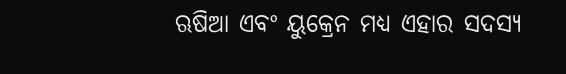ଋଷିଆ ଏବଂ ୟୁକ୍ରେନ ମଧ୍ୟ ଏହାର ସଦସ୍ୟ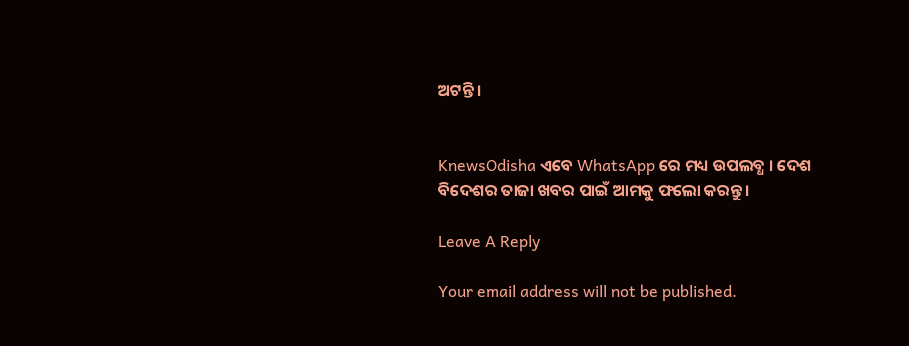ଅଟନ୍ତି ।


KnewsOdisha ଏବେ WhatsApp ରେ ମଧ୍ୟ ଉପଲବ୍ଧ । ଦେଶ ବିଦେଶର ତାଜା ଖବର ପାଇଁ ଆମକୁ ଫଲୋ କରନ୍ତୁ ।

Leave A Reply

Your email address will not be published.